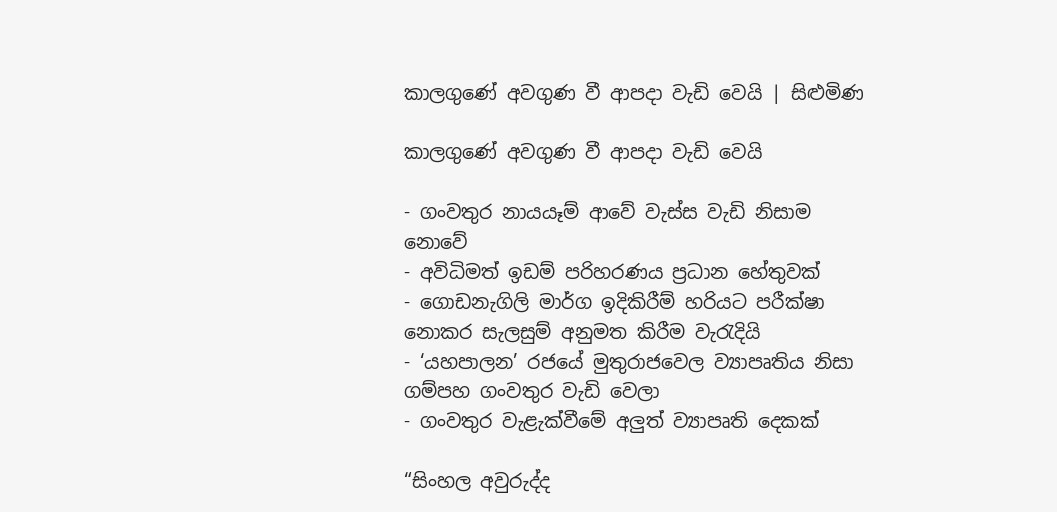කාලගුණේ අවගුණ වී ආපදා වැඩි වෙයි | සිළුමිණ

කාලගුණේ අවගුණ වී ආපදා වැඩි වෙයි

- ගංවතුර නායයෑම් ආවේ වැස්ස වැඩි නිසාම නොවේ
- අවිධිමත් ඉඩම් පරිහරණය ප්‍රධාන හේතුවක්
- ගොඩනැගිලි මා‍ර්ග ඉදිකිරීම් හරියට පරීක්ෂා නොකර සැලසුම් අනුමත කිරීම වැරැදියි
- ‘යහපාලන’ රජයේ මුතුරාජවෙල ව්‍යාපෘතිය නිසා ගම්පහ ගංවතුර වැඩි වෙලා
- ගංවතුර වැළැක්වීමේ‍ අලුත් ව්‍යාපෘති දෙකක්

“සිංහල අවුරුද්ද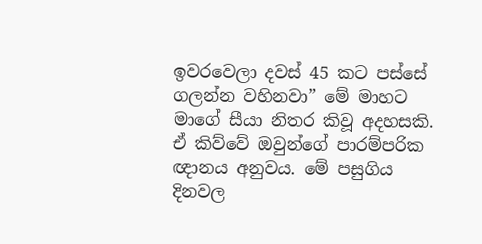ඉවරවෙලා දවස් 45 කට පස්සේ ගලන්න වහිනවා” මේ මාහට මාගේ සීයා නිතර කිවූ අදහසකි. ඒ කිව්වේ ඔවුන්ගේ පාරම්පරික ඥානය අනුවය. මේ පසුගිය දිනවල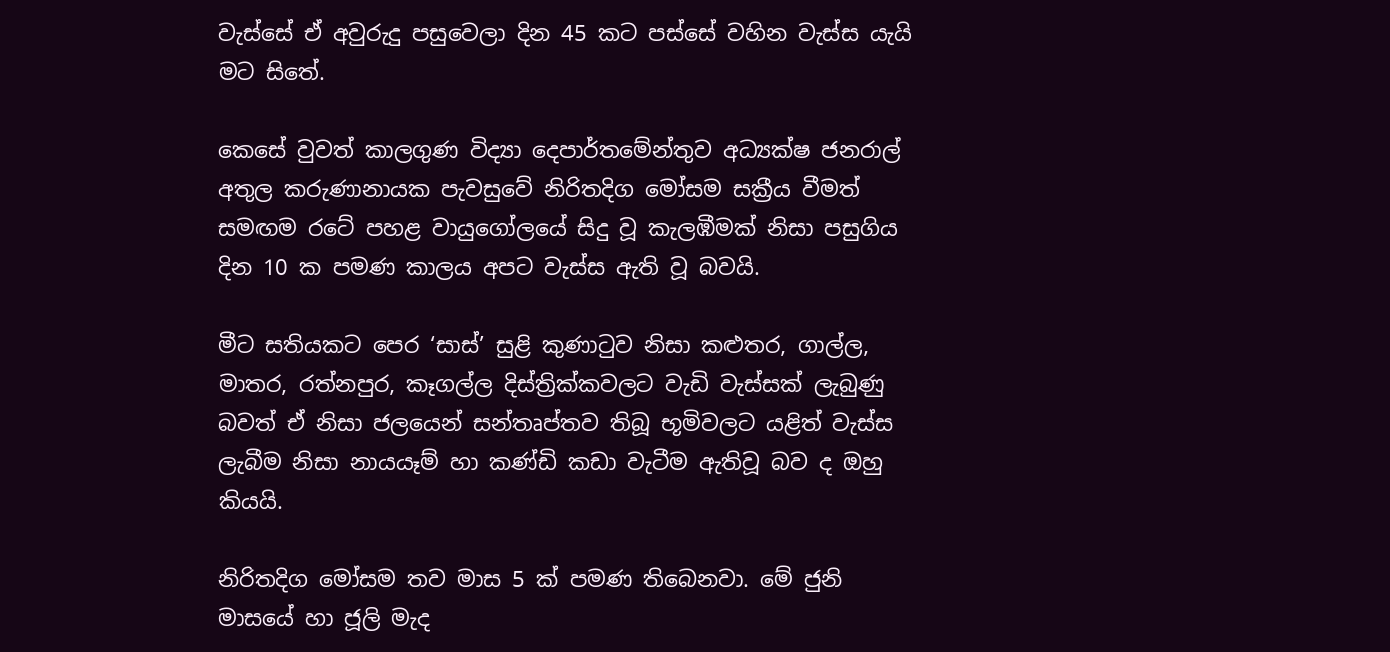වැස්සේ ඒ අවුරුදු පසුවෙලා දින 45 කට පස්සේ වහින වැස්ස යැයි මට සිතේ.

කෙසේ වුවත් කාලගුණ විද්‍යා දෙපාර්තමේන්තුව අධ්‍යක්ෂ ජනරාල් අතුල කරුණානායක පැවසුවේ නිරිතදිග මෝසම සක්‍රීය වීමත් සමඟම රටේ පහළ වායුගෝලයේ සිදු වූ කැලඹීමක් නිසා පසුගිය දින 10 ක පමණ කාලය අපට වැස්ස ඇති වූ බවයි.

මීට සතියකට පෙර ‘සාස්’ සුළි කුණාටුව නිසා කළුතර, ගාල්ල, මාතර, රත්නපුර, කෑගල්ල දිස්ත්‍රික්කවලට වැඩි වැස්සක් ලැබුණු බවත් ඒ නිසා ජලයෙන් සන්තෘප්තව තිබූ භූමිවලට යළිත් වැස්ස ලැබීම නිසා නායයෑම් හා කණ්ඩි කඩා වැටීම ඇතිවූ බව ද ඔහු කියයි.

නිරිතදිග මෝසම තව මාස 5 ක් පමණ තිබෙනවා. මේ ජුනි මාසයේ හා ජූලි මැද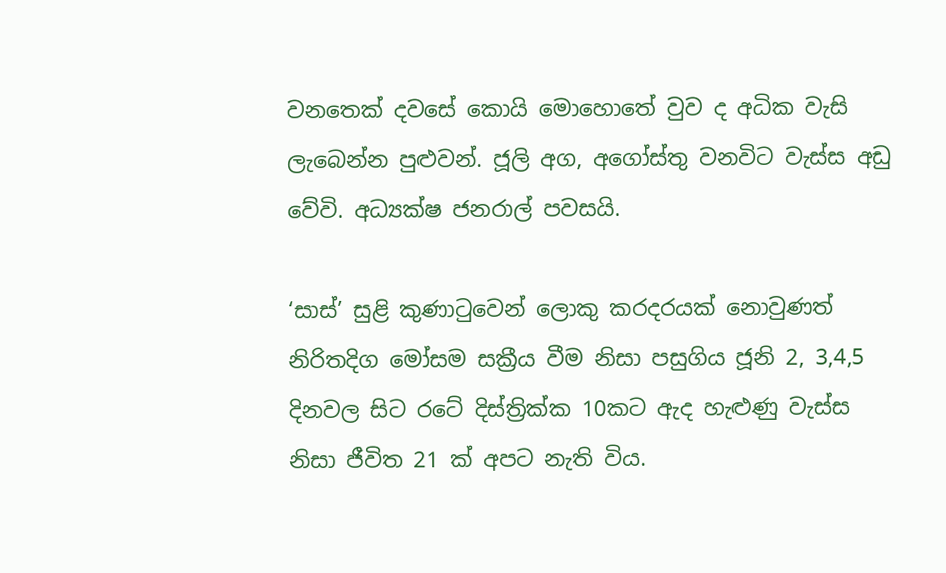වනතෙක් දවසේ කොයි මොහොතේ වුව ද අධික වැසි ලැබෙන්න පුළුවන්. ජූලි අග, අගෝස්තු වනවිට වැස්ස අඩු වේවි. අධ්‍යක්ෂ ජනරාල් පවසයි.

‘සාස්’ සුළි කුණාටුවෙන් ලොකු කරදරයක් නොවුණත් නිරිතදිග මෝසම සක්‍රීය වීම නිසා පසුගිය ජූනි 2, 3,4,5 දිනවල සිට රටේ දිස්ත්‍රික්ක 10කට ඇද හැළුණු වැස්ස නිසා ජීවිත 21 ක් අපට නැති විය.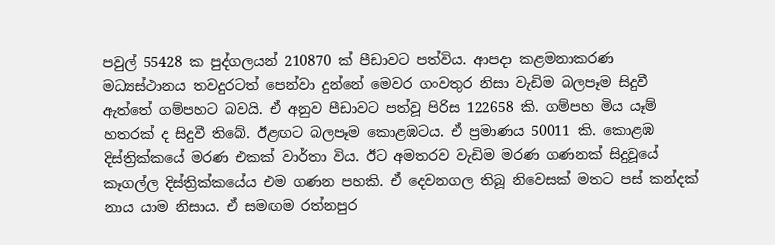පවුල් 55428 ක පුද්ගලයන් 210870 ක් පීඩාවට පත්විය. ආපදා කළමනාකරණ මධ්‍යස්ථානය තවදුරටත් පෙන්වා දුන්නේ මෙවර ගංවතුර නිසා වැඩිම බලපෑම සිදුවී ඇත්තේ ගම්පහට බවයි. ඒ අනුව පීඩාවට පත්වූ පිරිස 122658 කි. ගම්පහ මිය යෑම් හතරක් ද සිදුවී තිබේ. ඊළඟට බලපෑම කොළඹටය. ඒ ප්‍රමාණය 50011 කි. කොළඹ දිස්ත්‍රික්කයේ මරණ එකක් වාර්තා විය. ඊට අමතරව වැඩිම මරණ ගණනක් සිදුවූයේ කෑගල්ල දිස්ත්‍රික්කයේය එම ගණන පහකි. ඒ දෙවනගල තිබූ නිවෙසක් මතට පස් කන්දක් නාය යාම නිසාය. ඒ සමඟම රත්නපුර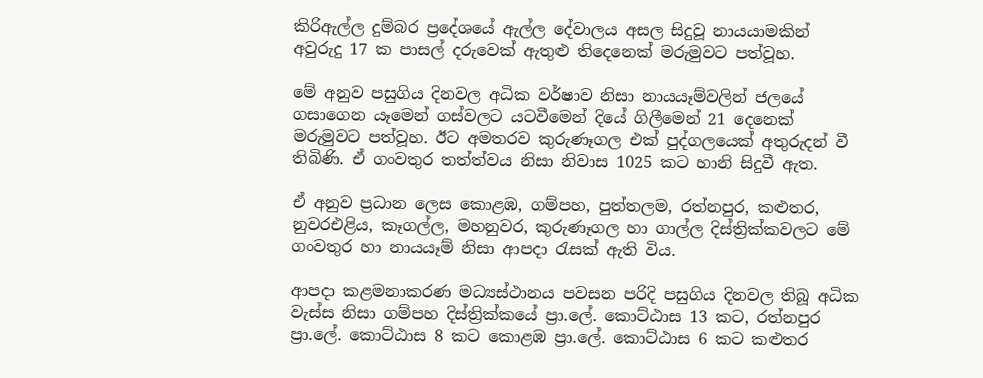කිරිඇල්ල දුම්බර ප්‍රදේශයේ ඇල්ල දේවාලය අසල සිදුවූ නායයාමකින් අවුරුදු 17 ක පාසල් දරුවෙක් ඇතුළු තිදෙනෙක් මරුමුවට පත්වූහ.

මේ අනුව පසුගිය දිනවල අධික වර්ෂාව නිසා නායයෑම්වලින් ජලයේ ගසාගෙන යෑමෙන් ගස්වලට යටවීමෙන් දියේ ගිලීමෙන් 21 දෙනෙක් මරුමුවට පත්වූහ. ඊට අමතරව කුරුණෑගල එක් පුද්ගලයෙක් අතුරුදන් වී තිබිණි. ඒ ගංවතුර තත්ත්වය නිසා නිවාස 1025 කට හානි සිදුවී ඇත.

ඒ අනුව ප්‍රධාන ලෙස කොළඹ, ගම්පහ, පුත්තලම, රත්නපුර, කළුතර, නුවරඑළිය, කෑගල්ල, මහනුවර, කුරුණෑගල හා ගාල්ල දිස්ත්‍රික්කවලට මේ ගංවතුර හා නායයෑම් නිසා ආපදා රැසක් ඇති විය.

ආපදා කළමනාකරණ මධ්‍යස්ථානය පවසන පරිදි පසුගිය දිනවල තිබූ අධික වැස්ස නිසා ගම්පහ දිස්ත්‍රික්කයේ ප්‍රා.ලේ. කොට්ඨාස 13 කට, රත්නපුර ප්‍රා‍.ලේ. කොට්ඨාස 8 කට කොළඹ ප්‍රා.ලේ‍. කොට්ඨාස 6 කට කළුතර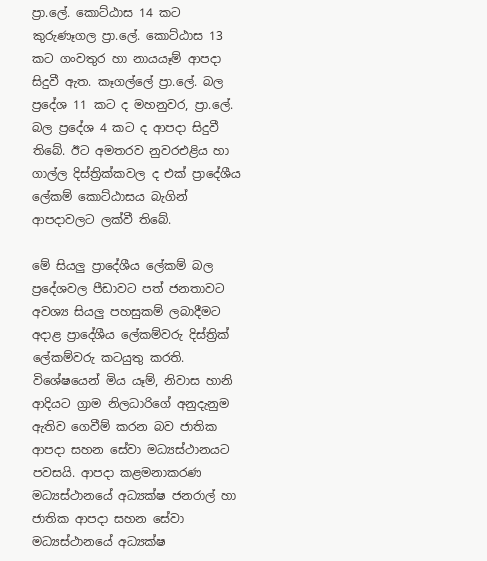ප්‍රා.ලේ. කොට්ඨාස 14 කට කුරුණෑගල ප්‍රා.ලේ. කොට්ඨාස 13 කට ගංවතුර හා නායයෑම් ආපදා සිදුවී ඇත. කෑගල්ලේ ප්‍රා.ලේ. බල ප්‍රදේශ 11 කට ද මහනුවර, ප්‍රා‍.ලේ. බල ප්‍රදේශ 4 කට ද ආපදා සිදුවී තිබේ‍. ඊට අමතරව නුවරඑළිය හා ගාල්ල දිස්ත්‍රික්කවල ද එක් ප්‍රාදේශීය ලේකම් කොට්ඨාසය බැගින් ආපදාවලට ලක්වී තිබේ.

මේ සියලු ප්‍රාදේශීය ලේකම් බල ප්‍රදේශවල පීඩාවට පත් ජනතාවට අවශ්‍ය සියලු පහසුකම් ලබාදීමට අදාළ ප්‍රාදේශීය ලේකම්වරු දිස්ත්‍රික් ලේකම්වරු කටයුතු කරති. විශේෂයෙන් මිය යෑම්, නිවාස හානි ආදියට ග්‍රාම නිලධාරිගේ අනුදැනුම ඇතිව ගෙවීම් කරන බව ජාතික ආපදා සහන සේවා මධ්‍යස්ථානයට පවසයි. ආපදා කළමනාකරණ මධ්‍යස්ථානයේ අධ්‍යක්ෂ ජනරාල් හා ජාතික ආපදා සහන සේවා මධ්‍යස්ථානයේ අධ්‍යක්ෂ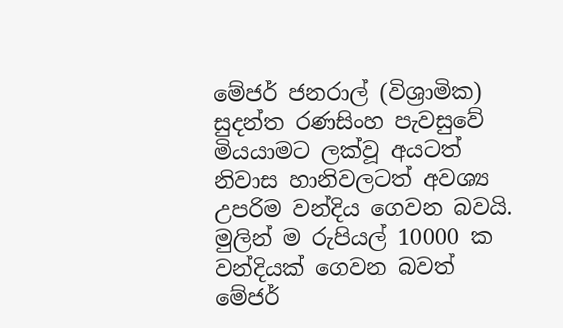මේජර් ජනරාල් (විශ්‍රාමික) සුදන්ත රණසිංහ පැවසුවේ මියයාමට ලක්වූ අයටත් නිවාස හානිවලටත් අවශ්‍ය උපරිම වන්දිය ගෙවන බවයි. මුලින් ම රුපියල් 10000 ක වන්දියක් ගෙවන බවත් මේජර්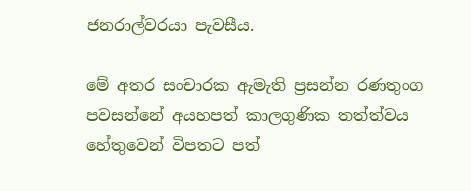ජනරාල්වරයා පැවසීය.

මේ අතර සංචාරක ඇමැති ප්‍රසන්න රණතුංග පවසන්නේ අයහපත් කාලගුණික තත්ත්වය හේතුවෙන් විපතට පත්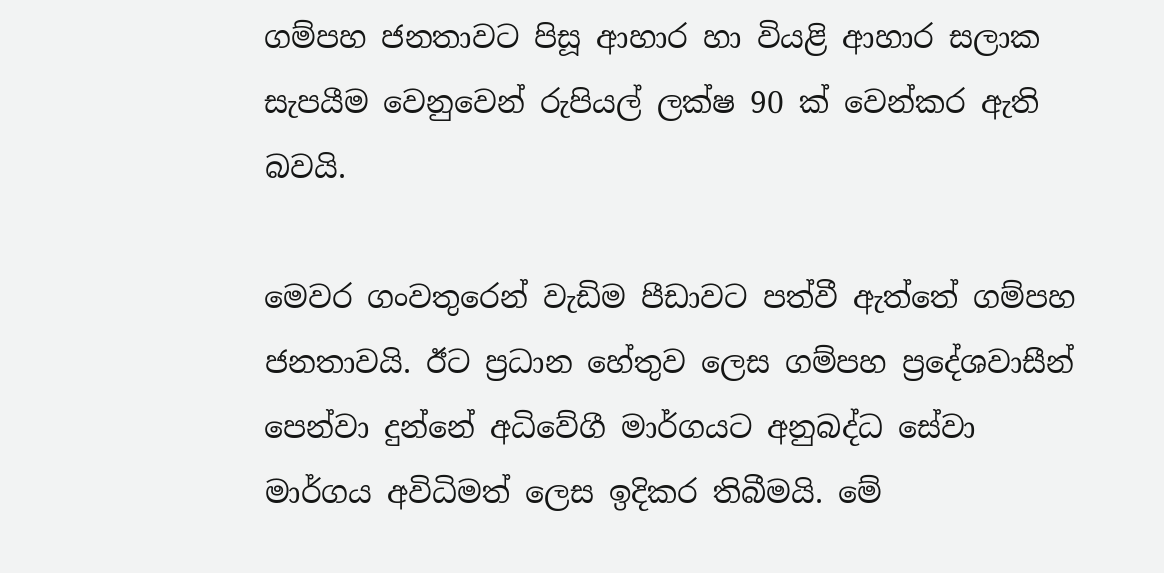ගම්පහ ජනතාවට පිසූ ආහාර හා වියළි ආහාර සලාක සැපයීම වෙනුවෙන් රුපියල් ලක්ෂ 90 ක් වෙන්කර ඇති බවයි.

මෙවර ගංවතුරෙන් වැඩිම පීඩාවට පත්වී ඇත්තේ ගම්පහ ජනතාවයි‍. ඊට ප්‍රධාන හේතුව ලෙස ගම්පහ ප්‍රදේශවාසීන් පෙන්වා දුන්නේ අධිවේගී මාර්ගයට අනුබද්ධ සේවා මාර්ගය අවිධිමත් ලෙස ඉදිකර තිබීමයි. මේ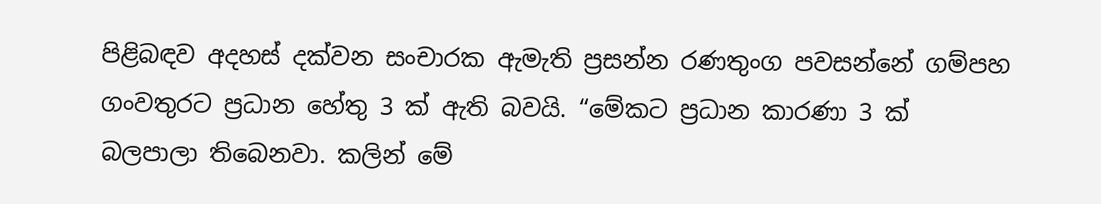පිළිබඳව අදහස් දක්වන සංචාරක ඇමැති ප්‍රසන්න රණතුංග පවසන්නේ ගම්පහ ගංවතුරට ප්‍රධාන හේතු 3 ක් ඇති බවයි. “මේකට ප්‍රධාන කාරණා 3 ක් බලපාලා තිබෙනවා. කලින් මේ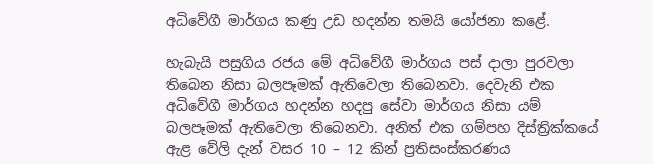අධිවේගී මාර්ගය කණු උඩ හදන්න තමයි යෝජනා කළේ.

හැබැයි පසුගිය රජය මේ අධිවේගී මාර්ගය පස් දාලා පුරවලා තිබෙන නිසා බලපෑමක් ඇතිවෙලා තිබෙනවා. දෙවැනි එක අධිවේගී මාර්ගය හදන්න හදපු සේවා මාර්ගය නිසා යම් බලපෑමක් ඇතිවෙලා තිබෙනවා. අනිත් එක ගම්පහ දිස්ත්‍රික්කයේ ඇළ වේලි දැන් වසර 10 – 12 කින් ප්‍රතිසංස්කරණය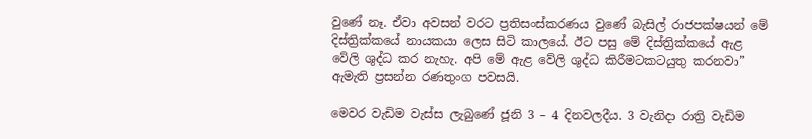වුණේ නෑ. ඒවා අවසන් වරට ප්‍රතිසංස්කරණය වුණේ බැසිල් රාජපක්ෂයන් මේ දිස්ත්‍රික්කයේ නායකයා ලෙස සිටි කාලයේ. ඊට පසු මේ දිස්ත්‍රික්කයේ ඇළ වේලි ශුද්ධ කර නැහැ. අපි මේ ඇළ වේලි ශුද්ධ කිරීමටකටයුතු කරනවා” ඇමැති ප්‍රසන්න රණතුංග පවසයි.

මෙවර වැඩිම වැස්ස ලැබුණේ ජූනි 3 – 4 දිනවලදීය. 3 වැනිදා රාත්‍රි වැඩිම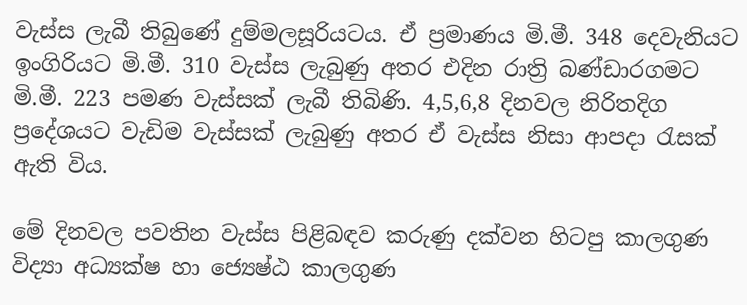වැස්ස ලැබී තිබුණේ දුම්මලසූරියටය. ඒ ප්‍රමාණය මි.මී. 348 දෙවැනියට ඉංගිරියට මි.මී. 310 වැස්ස ලැබුණු අතර එදින රාත්‍රි බණ්ඩාරගමට මි.මී. 223 පමණ වැස්සක් ලැබී තිබිණි. 4,5,6,8 දිනවල නිරිතදිග ප්‍රදේශයට වැඩිම වැස්සක් ලැබුණු අතර ඒ වැස්ස නිසා ආපදා රැසක් ඇති විය.

මේ දිනවල පවතින වැස්ස පිළිබඳව කරුණු දක්වන හිටපු කාලගුණ විද්‍යා අධ්‍යක්ෂ හා ජ්‍යෙෂ්ඨ කාලගුණ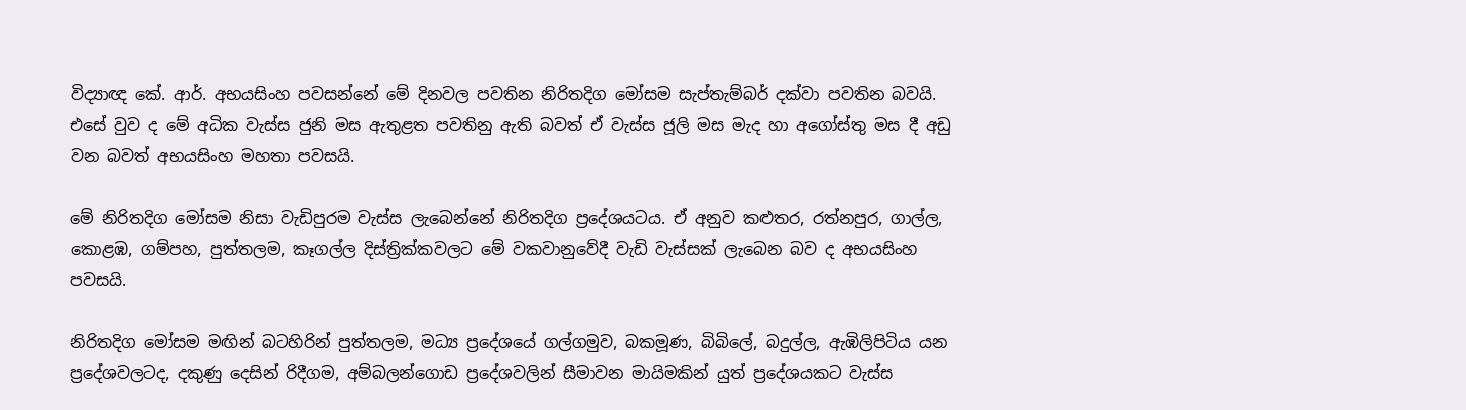විද්‍යාඥ කේ. ආර්. අභයසිංහ පවසන්නේ මේ දිනවල පවතින නිරිතදිග මෝසම සැප්තැම්බර් දක්වා පවතින බවයි. එසේ වුව ද මේ අධික වැස්ස ජුනි මස ඇතුළත පවතිනු ඇති බවත් ඒ වැස්ස ජූලි මස මැද හා අගෝස්තු මස දී අඩු වන බවත් අභයසිංහ මහතා පවසයි.

මේ නිරිතදිග මෝසම නිසා වැඩිපුරම වැස්ස ලැබෙන්නේ නිරිතදිග ප්‍රදේශයටය. ඒ අනුව කළුතර, රත්නපුර, ගාල්ල, කොළඹ, ගම්පහ, පුත්තලම, කෑගල්ල දිස්ත්‍රික්කවලට මේ වකවානුවේදී වැඩි වැස්සක් ලැබෙන බව ද අභයසිංහ පවසයි.

නිරිතදිග මෝසම මඟින් බටහිරින් පුත්තලම, මධ්‍ය ප්‍රදේශයේ ගල්ගමුව, බකමූණ, බිබිලේ, බදුල්ල, ඇඹිලිපිටිය යන ප්‍රදේශවලටද, දකුණු දෙසින් රිදීගම, අම්බලන්ගොඩ ප්‍රදේශවලින් සීමාවන මායිමකින් යුත් ප්‍රදේශයකට වැස්ස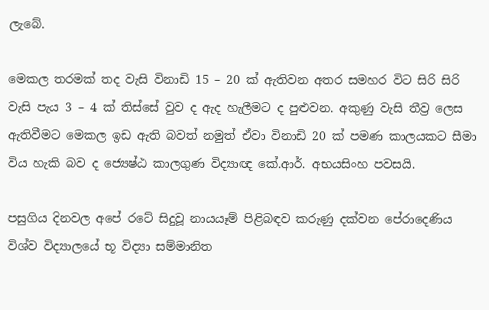ලැබේ.

මෙකල තරමක් තද වැසි විනාඩි 15 – 20 ක් ඇතිවන අතර සමහර විට සිරි සිරි වැසි පැය 3 – 4 ක් තිස්සේ වුව ද ඇද හැලීමට ද පුළුවන‍. අකුණු වැසි තීව්‍ර ලෙස ඇතිවීමට මෙකල ඉඩ ඇති බවත් නමුත් ඒවා විනාඩි 20 ක් පමණ කාලයකට සීමා විය හැකි බව ද ජ්‍යෙෂ්ඨ කාලගුණ විද්‍යාඥ කේ.ආර්. අභයසිංහ පවසයි.

පසුගිය දිනවල අපේ රටේ සිදුවූ නායයෑම් පිළිබඳව කරුණු දක්වන පේරාදෙණිය විශ්ව විද්‍යාලයේ භූ විද්‍යා සම්මානිත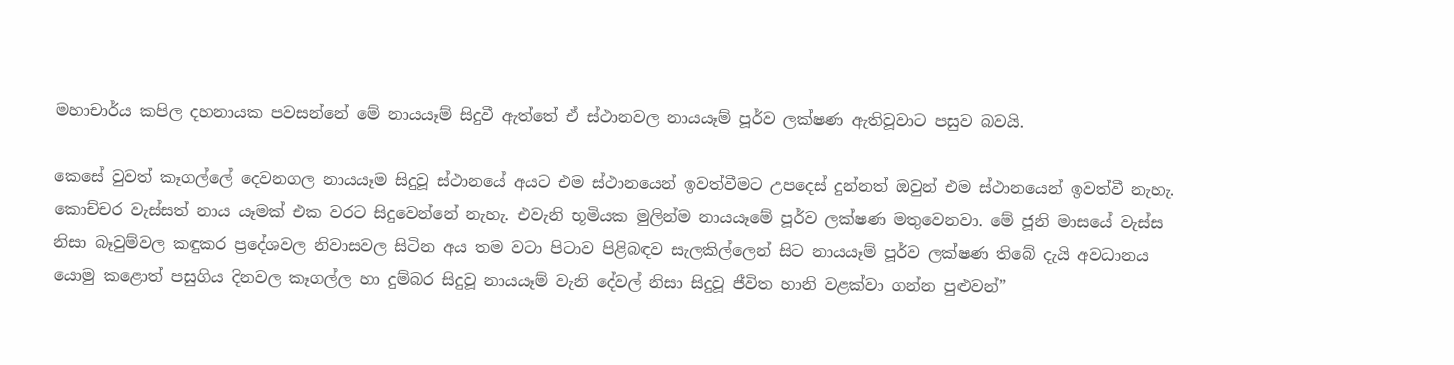මහාචාර්ය කපිල දහනායක පවසන්නේ මේ නායයෑම් සිදුවී ඇත්තේ ඒ ස්ථානවල නායයෑම් පූර්ව ලක්ෂණ ඇතිවූවාට පසුව බවයි.

කෙසේ වුවත් කෑගල්ලේ දෙවනගල නායයෑම සිදුවූ ස්ථානයේ අයට එම ස්ථානයෙන් ඉවත්වීමට උපදෙස් දුන්නත් ඔවුන් එම ස්ථානයෙන් ඉවත්වී නැහැ. කොච්චර වැස්සත් නාය යෑමක් එක වරට සිදුවෙන්නේ නැහැ. එවැනි භූමියක මුලින්ම නායයෑමේ පූර්ව ලක්ෂණ මතුවෙනවා. මේ ජූනි මාසයේ වැස්ස නිසා බෑවුම්වල කඳුකර ප්‍රදේශවල නිවාසවල සිටින අය තම වටා පිටාව පිළිබඳව සැලකිල්ලෙන් සිට නායයෑම් පූර්ව ලක්ෂණ තිබේ දැයි අවධානය යොමු කළොත් පසුගිය දිනවල කෑගල්ල හා දුම්බර සිදුවූ නායයෑම් වැනි දේවල් නිසා සිදුවූ ජීවිත හානි වළක්වා ගන්න පුළුවන්”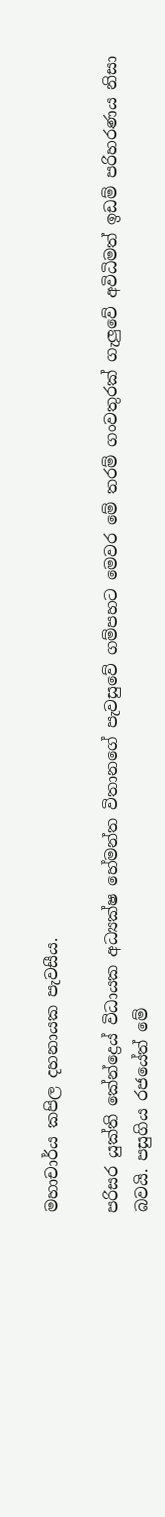මහාචාර්ය කපිල දහනායක පැවසීය.

පරිසර යුක්ති කේන්ද්‍ර‍ෙය් විධායක අධ්‍යක්ෂ හේමන්ත විතානගේ පැවසුවේ ගම්පහට මෙවර මේ තරම් ගංවතුරක් ගැලුවේ අවිධිමත් ඉඩම් පරිහරණය නිසා බවයි. පසුගිය රජයේත් මේ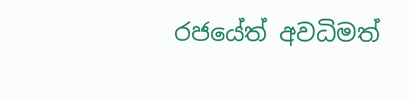රජයේත් අවධිමත්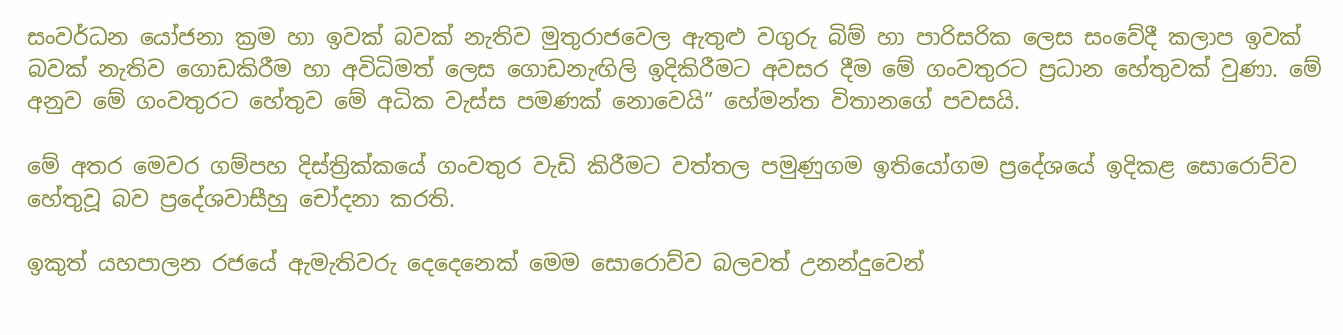සංවර්ධන යෝජනා ක්‍රම හා ඉවක් බවක් නැතිව මුතුරාජවෙල ඇතුළු වගුරු බිම් හා පාරිසරික ලෙස සංවේදී කලාප ඉවක් බවක් නැතිව ගොඩකිරීම හා අවිධිමත් ලෙස ගොඩනැඟිලි ඉදිකිරීමට අවසර දීම මේ ගංවතුරට ප්‍රධාන හේතුවක් වුණා. මේ අනුව මේ ගංවතුරට හේතුව මේ අධික වැස්ස පමණක් නොවෙයි” හේමන්ත විතානගේ පවසයි.

මේ අතර මෙවර ගම්පහ දිස්ත්‍රික්කයේ ගංවතුර වැඩි කිරීමට වත්තල පමුණුගම ඉතියෝගම ප්‍රදේශයේ ඉදිකළ සොරොව්ව හේතුවූ බව ප්‍රදේශවාසීහු චෝදනා කරති.

ඉකුත් යහපාලන රජයේ ඇමැතිවරු දෙදෙනෙක් මෙම සොරොව්ව බලවත් උනන්දුවෙන්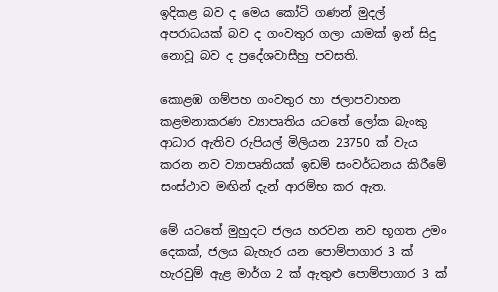ඉදිකළ බව ද මෙය කෝටි ගණන් මුදල් අපරාධයක් බව ද ගංවතුර ගලා යාමක් ඉන් සිදු නොවූ බව ද ප්‍රදේශවාසීහු පවසති.

කොළඹ ගම්පහ ගංවතුර හා ජලාපවාහන කළමනාකරණ ව්‍යාපෘතිය යටතේ ලෝක බැංකු ආධාර ඇතිව රුපියල් මිලියන 23750 ක් වැය කරන නව ව්‍යාපෘතියක් ඉඩම් සංවර්ධනය කිරීමේ සංස්ථාව මඟින් දැන් ආරම්භ කර ඇත.

මේ යටතේ මුහුදට ජලය හරවන නව භූගත උමං දෙකක්, ජලය බැහැර යන පොම්පාගාර 3 ක් හැරවුම් ඇළ මාර්ග 2 ක් ඇතුළු පොම්පාගාර 3 ක්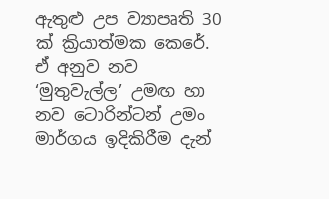ඇතුළු උප ව්‍යාපෘති 30 ක් ක්‍රියාත්මක කෙරේ. ඒ අනුව නව ‘මුතුවැල්ල’ උමඟ හා නව ‍ටොරින්ටන් උමං මාර්ගය ඉදිකිරීම දැන්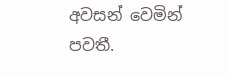අවසන් වෙමින් පවතී.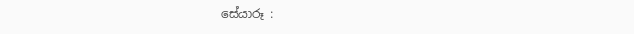සේයාරූ :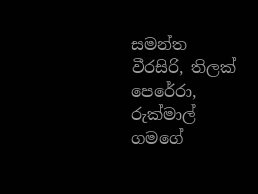සමන්ත වීරසිරි, තිලක් පෙරේරා, රුක්මාල් ගමගේ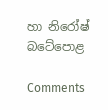හා නිරෝෂ් බටේපොළ

Comments